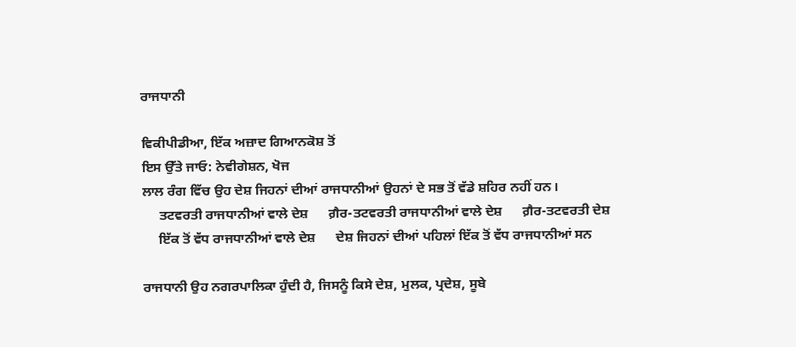ਰਾਜਧਾਨੀ

ਵਿਕੀਪੀਡੀਆ, ਇੱਕ ਅਜ਼ਾਦ ਗਿਆਨਕੋਸ਼ ਤੋਂ
ਇਸ ਉੱਤੇ ਜਾਓ: ਨੇਵੀਗੇਸ਼ਨ, ਖੋਜ
ਲਾਲ ਰੰਗ ਵਿੱਚ ਉਹ ਦੇਸ਼ ਜਿਹਨਾਂ ਦੀਆਂ ਰਾਜਧਾਨੀਆਂ ਉਹਨਾਂ ਦੇ ਸਭ ਤੋਂ ਵੱਡੇ ਸ਼ਹਿਰ ਨਹੀਂ ਹਨ।
     ਤਟਵਰਤੀ ਰਾਜਧਾਨੀਆਂ ਵਾਲੇ ਦੇਸ਼      ਗ਼ੈਰ-ਤਟਵਰਤੀ ਰਾਜਧਾਨੀਆਂ ਵਾਲੇ ਦੇਸ਼      ਗ਼ੈਰ-ਤਟਵਰਤੀ ਦੇਸ਼
     ਇੱਕ ਤੋਂ ਵੱਧ ਰਾਜਧਾਨੀਆਂ ਵਾਲੇ ਦੇਸ਼      ਦੇਸ਼ ਜਿਹਨਾਂ ਦੀਆਂ ਪਹਿਲਾਂ ਇੱਕ ਤੋਂ ਵੱਧ ਰਾਜਧਾਨੀਆਂ ਸਨ

ਰਾਜਧਾਨੀ ਉਹ ਨਗਰਪਾਲਿਕਾ ਹੁੰਦੀ ਹੈ, ਜਿਸਨੂੰ ਕਿਸੇ ਦੇਸ਼, ਮੁਲਕ, ਪ੍ਰਦੇਸ਼, ਸੂਬੇ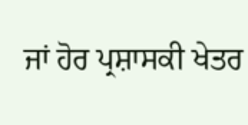ਜਾਂ ਹੋਰ ਪ੍ਰਸ਼ਾਸਕੀ ਖੇਤਰ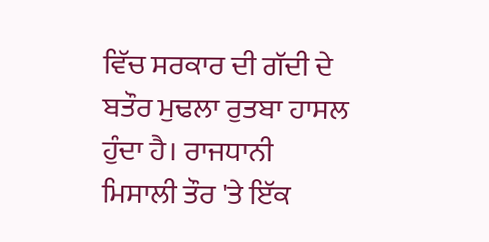ਵਿੱਚ ਸਰਕਾਰ ਦੀ ਗੱਦੀ ਦੇ ਬਤੌਰ ਮੁਢਲਾ ਰੁਤਬਾ ਹਾਸਲ ਹੁੰਦਾ ਹੈ। ਰਾਜਧਾਨੀ ਮਿਸਾਲੀ ਤੌਰ 'ਤੇ ਇੱਕ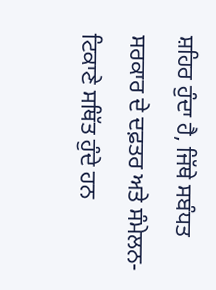ਸ਼ਹਿਰ ਹੁੰਦਾ ਹੈ, ਜਿੱਥੇ ਸਬੰਧਤ ਸਰਕਾਰ ਦੇ ਦਫ਼ਤਰ ਅਤੇ ਸੰਮੇਲਨ-ਟਿਕਾਣੇ ਸਥਿੱਤ ਹੁੰਦੇ ਹਨ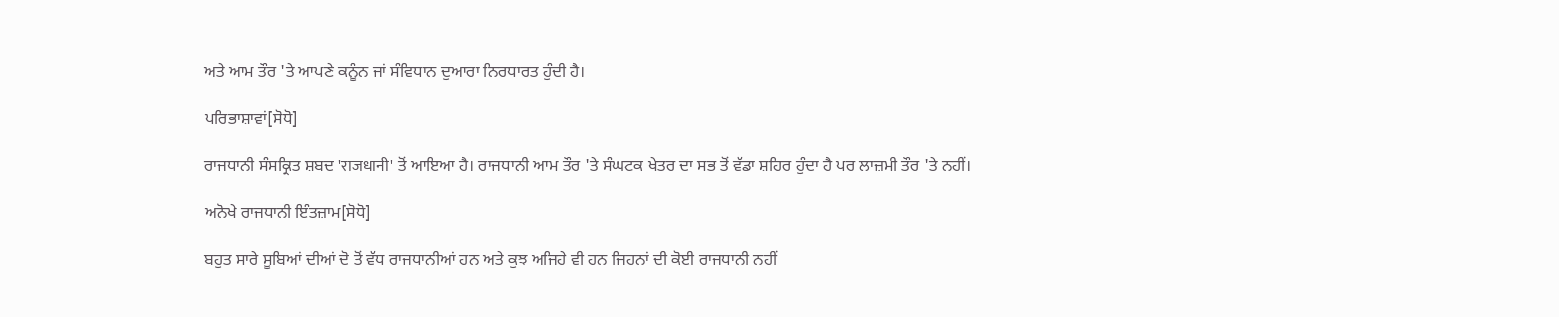ਅਤੇ ਆਮ ਤੌਰ 'ਤੇ ਆਪਣੇ ਕਨੂੰਨ ਜਾਂ ਸੰਵਿਧਾਨ ਦੁਆਰਾ ਨਿਰਧਾਰਤ ਹੁੰਦੀ ਹੈ।

ਪਰਿਭਾਸ਼ਾਵਾਂ[ਸੋਧੋ]

ਰਾਜਧਾਨੀ ਸੰਸਕ੍ਰਿਤ ਸ਼ਬਦ 'राजधानी' ਤੋਂ ਆਇਆ ਹੈ। ਰਾਜਧਾਨੀ ਆਮ ਤੌਰ 'ਤੇ ਸੰਘਟਕ ਖੇਤਰ ਦਾ ਸਭ ਤੋਂ ਵੱਡਾ ਸ਼ਹਿਰ ਹੁੰਦਾ ਹੈ ਪਰ ਲਾਜ਼ਮੀ ਤੌਰ 'ਤੇ ਨਹੀਂ।

ਅਨੋਖੇ ਰਾਜਧਾਨੀ ਇੰਤਜ਼ਾਮ[ਸੋਧੋ]

ਬਹੁਤ ਸਾਰੇ ਸੂਬਿਆਂ ਦੀਆਂ ਦੋ ਤੋਂ ਵੱਧ ਰਾਜਧਾਨੀਆਂ ਹਨ ਅਤੇ ਕੁਝ ਅਜਿਹੇ ਵੀ ਹਨ ਜਿਹਨਾਂ ਦੀ ਕੋਈ ਰਾਜਧਾਨੀ ਨਹੀਂ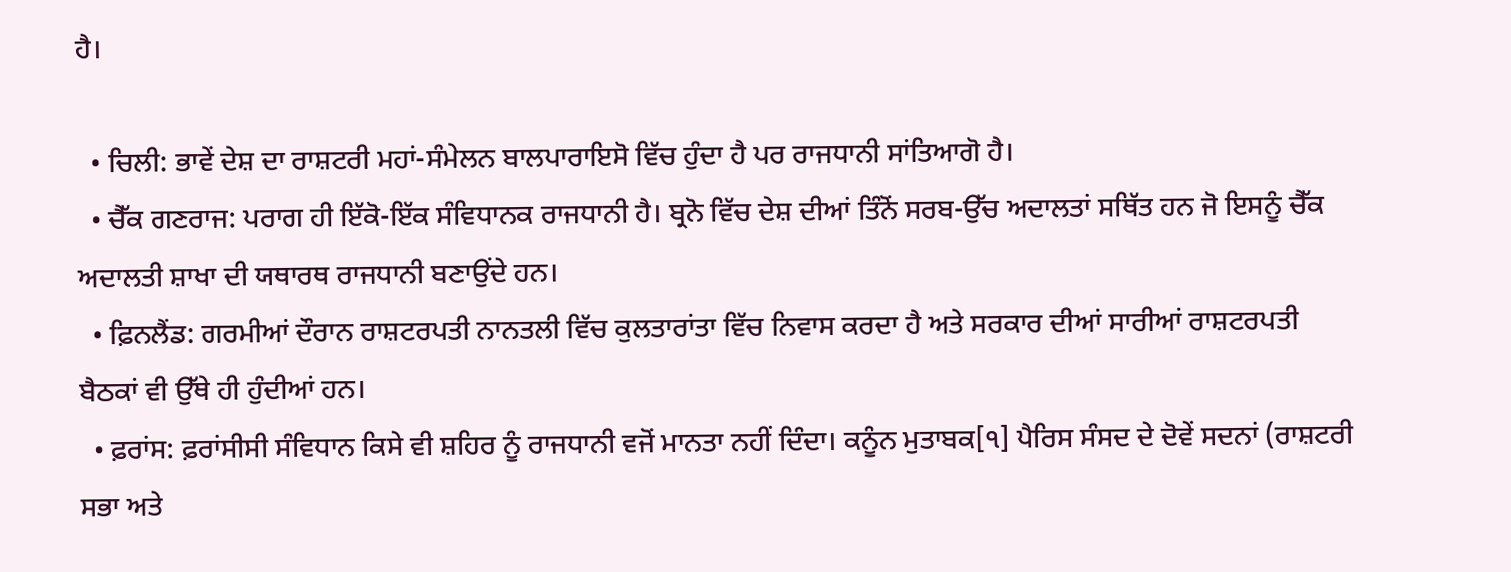ਹੈ।

  • ਚਿਲੀ: ਭਾਵੇਂ ਦੇਸ਼ ਦਾ ਰਾਸ਼ਟਰੀ ਮਹਾਂ-ਸੰਮੇਲਨ ਬਾਲਪਾਰਾਇਸੋ ਵਿੱਚ ਹੁੰਦਾ ਹੈ ਪਰ ਰਾਜਧਾਨੀ ਸਾਂਤਿਆਗੋ ਹੈ।
  • ਚੈੱਕ ਗਣਰਾਜ: ਪਰਾਗ ਹੀ ਇੱਕੋ-ਇੱਕ ਸੰਵਿਧਾਨਕ ਰਾਜਧਾਨੀ ਹੈ। ਬ੍ਰਨੋ ਵਿੱਚ ਦੇਸ਼ ਦੀਆਂ ਤਿੰਨੋਂ ਸਰਬ-ਉੱਚ ਅਦਾਲਤਾਂ ਸਥਿੱਤ ਹਨ ਜੋ ਇਸਨੂੰ ਚੈੱਕ ਅਦਾਲਤੀ ਸ਼ਾਖਾ ਦੀ ਯਥਾਰਥ ਰਾਜਧਾਨੀ ਬਣਾਉਂਦੇ ਹਨ।
  • ਫ਼ਿਨਲੈਂਡ: ਗਰਮੀਆਂ ਦੌਰਾਨ ਰਾਸ਼ਟਰਪਤੀ ਨਾਨਤਲੀ ਵਿੱਚ ਕੁਲਤਾਰਾਂਤਾ ਵਿੱਚ ਨਿਵਾਸ ਕਰਦਾ ਹੈ ਅਤੇ ਸਰਕਾਰ ਦੀਆਂ ਸਾਰੀਆਂ ਰਾਸ਼ਟਰਪਤੀ ਬੈਠਕਾਂ ਵੀ ਉੱਥੇ ਹੀ ਹੁੰਦੀਆਂ ਹਨ।
  • ਫ਼ਰਾਂਸ: ਫ਼ਰਾਂਸੀਸੀ ਸੰਵਿਧਾਨ ਕਿਸੇ ਵੀ ਸ਼ਹਿਰ ਨੂੰ ਰਾਜਧਾਨੀ ਵਜੋਂ ਮਾਨਤਾ ਨਹੀਂ ਦਿੰਦਾ। ਕਨੂੰਨ ਮੁਤਾਬਕ[੧] ਪੈਰਿਸ ਸੰਸਦ ਦੇ ਦੋਵੇਂ ਸਦਨਾਂ (ਰਾਸ਼ਟਰੀ ਸਭਾ ਅਤੇ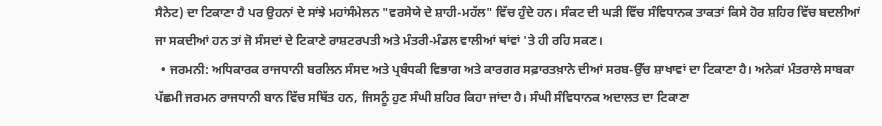ਸੈਨੇਟ) ਦਾ ਟਿਕਾਣਾ ਹੈ ਪਰ ਉਹਨਾਂ ਦੇ ਸਾਂਝੇ ਮਹਾਂਸੰਮੇਲਨ "ਵਰਸੇਯੇ ਦੇ ਸ਼ਾਹੀ-ਮਹੱਲ" ਵਿੱਚ ਹੁੰਦੇ ਹਨ। ਸੰਕਟ ਦੀ ਘੜੀ ਵਿੱਚ ਸੰਵਿਧਾਨਕ ਤਾਕਤਾਂ ਕਿਸੇ ਹੋਰ ਸ਼ਹਿਰ ਵਿੱਚ ਬਦਲੀਆਂ ਜਾ ਸਕਦੀਆਂ ਹਨ ਤਾਂ ਜੋ ਸੰਸਦਾਂ ਦੇ ਟਿਕਾਣੇ ਰਾਸ਼ਟਰਪਤੀ ਅਤੇ ਮੰਤਰੀ-ਮੰਡਲ ਵਾਲੀਆਂ ਥਾਂਵਾਂ 'ਤੇ ਹੀ ਰਹਿ ਸਕਣ।
  • ਜਰਮਨੀ: ਅਧਿਕਾਰਕ ਰਾਜਧਾਨੀ ਬਰਲਿਨ ਸੰਸਦ ਅਤੇ ਪ੍ਰਬੰਧਕੀ ਵਿਭਾਗ ਅਤੇ ਕਾਰਗਰ ਸਫ਼ਾਰਤਖ਼ਾਨੇ ਦੀਆਂ ਸਰਬ-ਉੱਚ ਸ਼ਾਖਾਵਾਂ ਦਾ ਟਿਕਾਣਾ ਹੈ। ਅਨੇਕਾਂ ਮੰਤਰਾਲੇ ਸਾਬਕਾ ਪੱਛਮੀ ਜਰਮਨ ਰਾਜਧਾਨੀ ਬਾਨ ਵਿੱਚ ਸਥਿੱਤ ਹਨ, ਜਿਸਨੂੰ ਹੁਣ ਸੰਘੀ ਸ਼ਹਿਰ ਕਿਹਾ ਜਾਂਦਾ ਹੈ। ਸੰਘੀ ਸੰਵਿਧਾਨਕ ਅਦਾਲਤ ਦਾ ਟਿਕਾਣਾ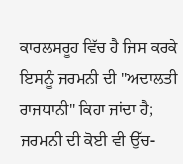ਕਾਰਲਸਰੂਹ ਵਿੱਚ ਹੈ ਜਿਸ ਕਰਕੇ ਇਸਨੂੰ ਜਰਮਨੀ ਦੀ "ਅਦਾਲਤੀ ਰਾਜਧਾਨੀ" ਕਿਹਾ ਜਾਂਦਾ ਹੈ; ਜਰਮਨੀ ਦੀ ਕੋਈ ਵੀ ਉੱਚ-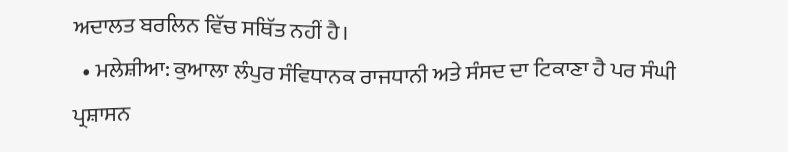ਅਦਾਲਤ ਬਰਲਿਨ ਵਿੱਚ ਸਥਿੱਤ ਨਹੀਂ ਹੈ।
  • ਮਲੇਸ਼ੀਆ: ਕੁਆਲਾ ਲੰਪੁਰ ਸੰਵਿਧਾਨਕ ਰਾਜਧਾਨੀ ਅਤੇ ਸੰਸਦ ਦਾ ਟਿਕਾਣਾ ਹੈ ਪਰ ਸੰਘੀ ਪ੍ਰਸ਼ਾਸਨ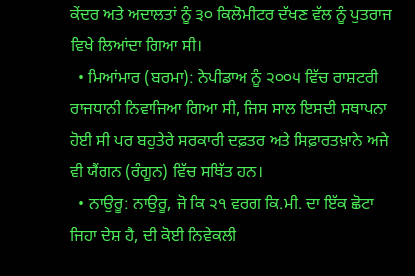ਕੇਂਦਰ ਅਤੇ ਅਦਾਲਤਾਂ ਨੂੰ ੩੦ ਕਿਲੋਮੀਟਰ ਦੱਖਣ ਵੱਲ ਨੂੰ ਪੁਤਰਾਜ ਵਿਖੇ ਲਿਆਂਦਾ ਗਿਆ ਸੀ।
  • ਮਿਆਂਮਾਰ (ਬਰਮਾ): ਨੇਪੀਡਾਅ ਨੂੰ ੨੦੦੫ ਵਿੱਚ ਰਾਸ਼ਟਰੀ ਰਾਜਧਾਨੀ ਨਿਵਾਜਿਆ ਗਿਆ ਸੀ, ਜਿਸ ਸਾਲ ਇਸਦੀ ਸਥਾਪਨਾ ਹੋਈ ਸੀ ਪਰ ਬਹੁਤੇਰੇ ਸਰਕਾਰੀ ਦਫ਼ਤਰ ਅਤੇ ਸਿਫ਼ਾਰਤਖ਼ਾਨੇ ਅਜੇ ਵੀ ਯੈਂਗਨ (ਰੰਗੂਨ) ਵਿੱਚ ਸਥਿੱਤ ਹਨ।
  • ਨਾਉਰੂ: ਨਾਉਰੂ, ਜੋ ਕਿ ੨੧ ਵਰਗ ਕਿ.ਮੀ. ਦਾ ਇੱਕ ਛੋਟਾ ਜਿਹਾ ਦੇਸ਼ ਹੈ, ਦੀ ਕੋਈ ਨਿਵੇਕਲੀ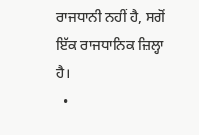ਰਾਜਧਾਨੀ ਨਹੀਂ ਹੈ, ਸਗੋਂ ਇੱਕ ਰਾਜਧਾਨਿਕ ਜ਼ਿਲ੍ਹਾ ਹੈ।
  •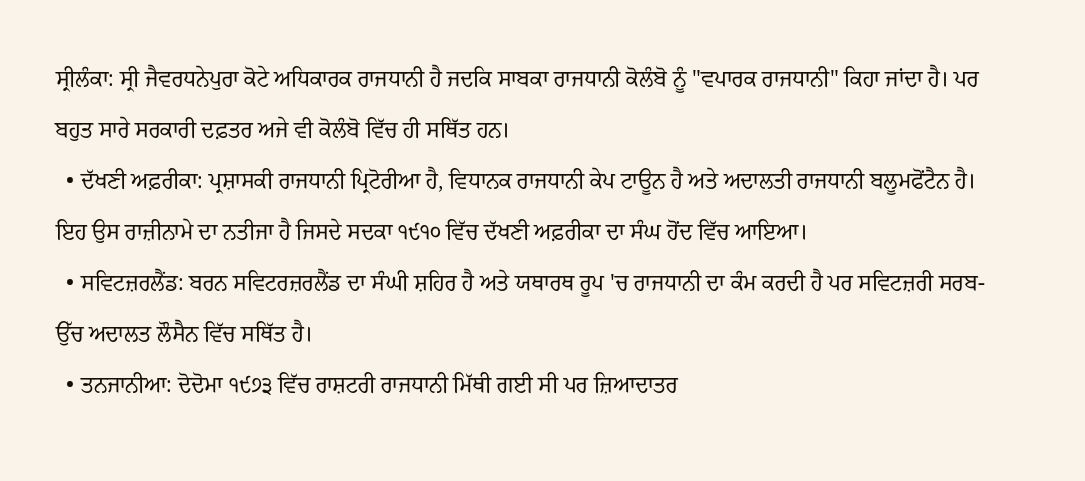ਸ੍ਰੀਲੰਕਾ: ਸ੍ਰੀ ਜੈਵਰਧਨੇਪੁਰਾ ਕੋਟੇ ਅਧਿਕਾਰਕ ਰਾਜਧਾਨੀ ਹੈ ਜਦਕਿ ਸਾਬਕਾ ਰਾਜਧਾਨੀ ਕੋਲੰਬੋ ਨੂੰ "ਵਪਾਰਕ ਰਾਜਧਾਨੀ" ਕਿਹਾ ਜਾਂਦਾ ਹੈ। ਪਰ ਬਹੁਤ ਸਾਰੇ ਸਰਕਾਰੀ ਦਫ਼ਤਰ ਅਜੇ ਵੀ ਕੋਲੰਬੋ ਵਿੱਚ ਹੀ ਸਥਿੱਤ ਹਨ।
  • ਦੱਖਣੀ ਅਫ਼ਰੀਕਾ: ਪ੍ਰਸ਼ਾਸਕੀ ਰਾਜਧਾਨੀ ਪ੍ਰਿਟੋਰੀਆ ਹੈ, ਵਿਧਾਨਕ ਰਾਜਧਾਨੀ ਕੇਪ ਟਾਊਨ ਹੈ ਅਤੇ ਅਦਾਲਤੀ ਰਾਜਧਾਨੀ ਬਲੂਮਫੋਂਟੈਨ ਹੈ। ਇਹ ਉਸ ਰਾਜ਼ੀਨਾਮੇ ਦਾ ਨਤੀਜਾ ਹੈ ਜਿਸਦੇ ਸਦਕਾ ੧੯੧੦ ਵਿੱਚ ਦੱਖਣੀ ਅਫ਼ਰੀਕਾ ਦਾ ਸੰਘ ਹੋਂਦ ਵਿੱਚ ਆਇਆ।
  • ਸਵਿਟਜ਼ਰਲੈਂਡ: ਬਰਨ ਸਵਿਟਰਜ਼ਰਲੈਂਡ ਦਾ ਸੰਘੀ ਸ਼ਹਿਰ ਹੈ ਅਤੇ ਯਥਾਰਥ ਰੂਪ 'ਚ ਰਾਜਧਾਨੀ ਦਾ ਕੰਮ ਕਰਦੀ ਹੈ ਪਰ ਸਵਿਟਜ਼ਰੀ ਸਰਬ-ਉੱਚ ਅਦਾਲਤ ਲੌਸੈਨ ਵਿੱਚ ਸਥਿੱਤ ਹੈ।
  • ਤਨਜਾਨੀਆ: ਦੋਦੋਮਾ ੧੯੭੩ ਵਿੱਚ ਰਾਸ਼ਟਰੀ ਰਾਜਧਾਨੀ ਮਿੱਥੀ ਗਈ ਸੀ ਪਰ ਜ਼ਿਆਦਾਤਰ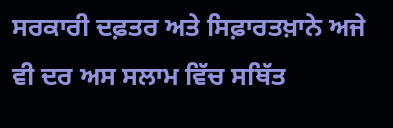ਸਰਕਾਰੀ ਦਫ਼ਤਰ ਅਤੇ ਸਿਫ਼ਾਰਤਖ਼ਾਨੇ ਅਜੇ ਵੀ ਦਰ ਅਸ ਸਲਾਮ ਵਿੱਚ ਸਥਿੱਤ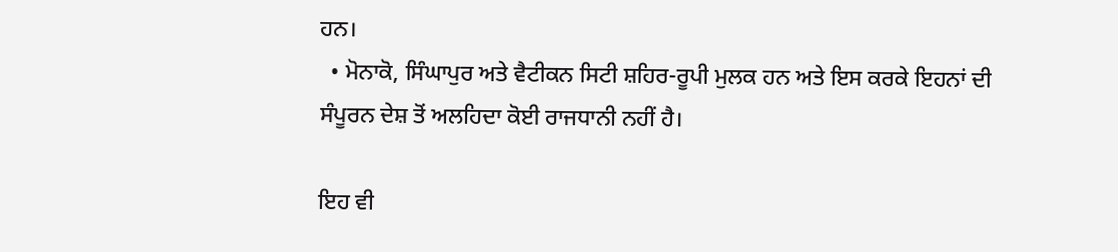ਹਨ।
  • ਮੋਨਾਕੋ, ਸਿੰਘਾਪੁਰ ਅਤੇ ਵੈਟੀਕਨ ਸਿਟੀ ਸ਼ਹਿਰ-ਰੂਪੀ ਮੁਲਕ ਹਨ ਅਤੇ ਇਸ ਕਰਕੇ ਇਹਨਾਂ ਦੀ ਸੰਪੂਰਨ ਦੇਸ਼ ਤੋਂ ਅਲਹਿਦਾ ਕੋਈ ਰਾਜਧਾਨੀ ਨਹੀਂ ਹੈ।

ਇਹ ਵੀ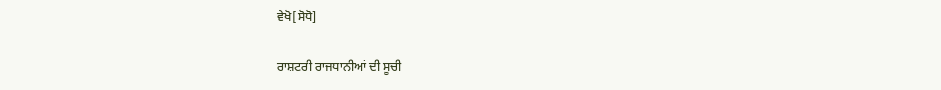ਵੇਖੋ[ਸੋਧੋ]

ਰਾਸ਼ਟਰੀ ਰਾਜਧਾਨੀਆਂ ਦੀ ਸੂਚੀ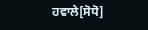ਹਵਾਲੇ[ਸੋਧੋ]